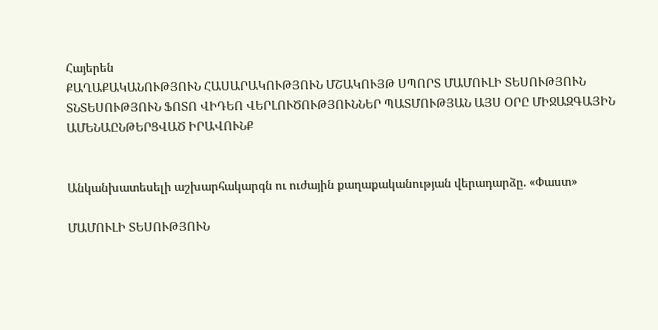Հայերեն
ՔԱՂԱՔԱԿԱՆՈՒԹՅՈՒՆ ՀԱՍԱՐԱԿՈՒԹՅՈՒՆ ՄՇԱԿՈՒՅԹ ՍՊՈՐՏ ՄԱՄՈՒԼԻ ՏԵՍՈՒԹՅՈՒՆ ՏՆՏԵՍՈՒԹՅՈՒՆ ՖՈՏՈ ՎԻԴԵՈ ՎԵՐԼՈՒԾՈՒԹՅՈՒՆՆԵՐ ՊԱՏՄՈՒԹՅԱՆ ԱՅՍ ՕՐԸ ՄԻՋԱԶԳԱՅԻՆ ԱՄԵՆԱԸՆԹԵՐՑՎԱԾ ԻՐԱՎՈՒՆՔ


Անկանխատեսելի աշխարհակարգն ու ուժային քաղաքականության վերադարձը. «Փաստ»

ՄԱՄՈՒԼԻ ՏԵՍՈՒԹՅՈՒՆ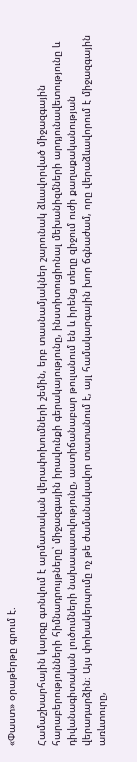«Փաստ» օրաթերթը գրում է.

Համաշխարհային կարգը գտնվում է արմատական վերափոխումների շեմին, երբ տասնամյակներ շարունակ ձևավորված միջազգային հարաբերությունների հիմնադրույթները՝ միջազգային իրավունքի գերակայությունը, ինստիտուցիոնալ մեխանիզմների արդյունավետությունը և դիվանագիտական լուծումների նախապատվությունը, աստիճանաբար թուլանում են և իրենց տեղը զիջում ուժի քաղաքականության վերադարձին։ Այս փոխակերպումը ոչ թե ժամանակավոր տատանում է, այլ համակարգային խոր ճգնաժամ, որը վերաձևավորում է միջազգային առևտուրը,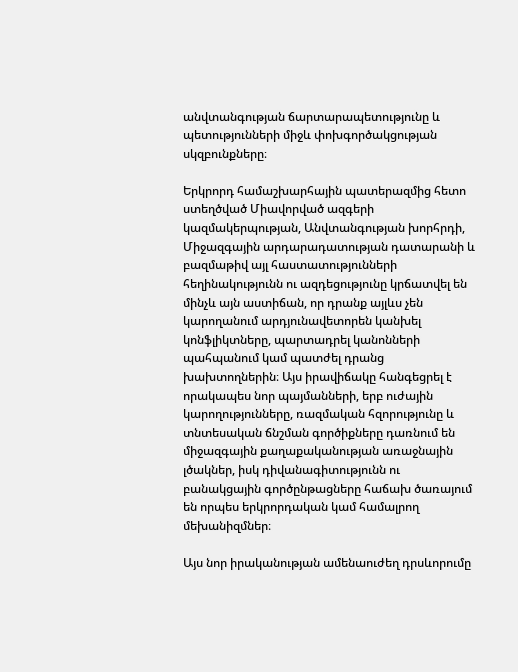անվտանգության ճարտարապետությունը և պետությունների միջև փոխգործակցության սկզբունքները։

Երկրորդ համաշխարհային պատերազմից հետո ստեղծված Միավորված ազգերի կազմակերպության, Անվտանգության խորհրդի, Միջազգային արդարադատության դատարանի և բազմաթիվ այլ հաստատությունների հեղինակությունն ու ազդեցությունը կրճատվել են մինչև այն աստիճան, որ դրանք այլևս չեն կարողանում արդյունավետորեն կանխել կոնֆլիկտները, պարտադրել կանոնների պահպանում կամ պատժել դրանց խախտողներին։ Այս իրավիճակը հանգեցրել է որակապես նոր պայմանների, երբ ուժային կարողությունները, ռազմական հզորությունը և տնտեսական ճնշման գործիքները դառնում են միջազգային քաղաքականության առաջնային լծակներ, իսկ դիվանագիտությունն ու բանակցային գործընթացները հաճախ ծառայում են որպես երկրորդական կամ համալրող մեխանիզմներ։

Այս նոր իրականության ամենաուժեղ դրսևորումը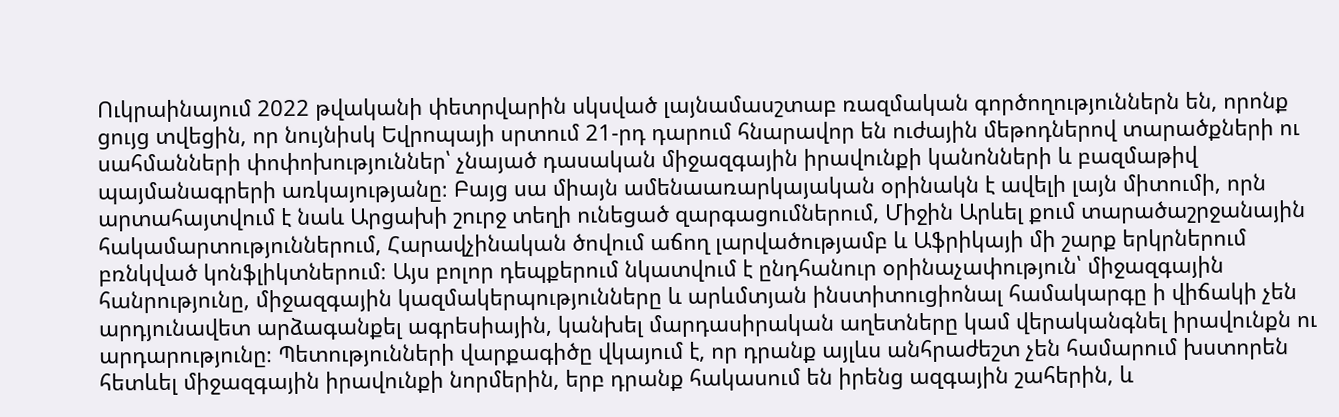Ուկրաինայում 2022 թվականի փետրվարին սկսված լայնամասշտաբ ռազմական գործողություններն են, որոնք ցույց տվեցին, որ նույնիսկ Եվրոպայի սրտում 21-րդ դարում հնարավոր են ուժային մեթոդներով տարածքների ու սահմանների փոփոխություններ՝ չնայած դասական միջազգային իրավունքի կանոնների և բազմաթիվ պայմանագրերի առկայությանը։ Բայց սա միայն ամենաառարկայական օրինակն է ավելի լայն միտումի, որն արտահայտվում է նաև Արցախի շուրջ տեղի ունեցած զարգացումներում, Միջին Արևել քում տարածաշրջանային հակամարտություններում, Հարավչինական ծովում աճող լարվածությամբ և Աֆրիկայի մի շարք երկրներում բռնկված կոնֆլիկտներում։ Այս բոլոր դեպքերում նկատվում է ընդհանուր օրինաչափություն՝ միջազգային հանրությունը, միջազգային կազմակերպությունները և արևմտյան ինստիտուցիոնալ համակարգը ի վիճակի չեն արդյունավետ արձագանքել ագրեսիային, կանխել մարդասիրական աղետները կամ վերականգնել իրավունքն ու արդարությունը։ Պետությունների վարքագիծը վկայում է, որ դրանք այլևս անհրաժեշտ չեն համարում խստորեն հետևել միջազգային իրավունքի նորմերին, երբ դրանք հակասում են իրենց ազգային շահերին, և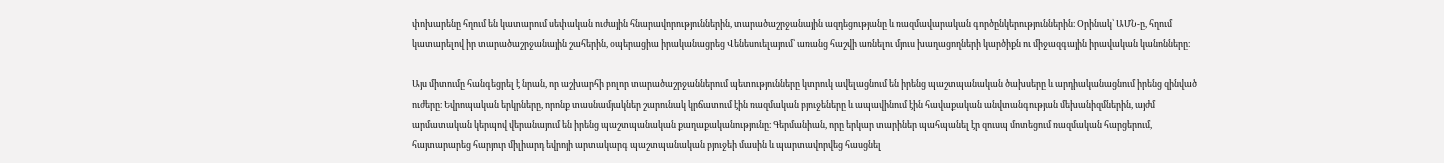փոխարենը հղում են կատարում սեփական ուժային հնարավորություններին, տարածաշրջանային ազդեցությանը և ռազմավարական գործընկերություններին։ Օրինակ՝ ԱՄՆ-ը, հղում կատարելով իր տարածաշրջանային շահերին, օպերացիա իրականացրեց Վենեսուելայում՝ առանց հաշվի առնելու մյուս խաղացողների կարծիքն ու միջազգային իրավական կանոնները։

Այս միտումը հանգեցրել է նրան, որ աշխարհի բոլոր տարածաշրջաններում պետությունները կտրուկ ավելացնում են իրենց պաշտպանական ծախսերը և արդիականացնում իրենց զինված ուժերը։ Եվրոպական երկրները, որոնք տասնամյակներ շարունակ կրճատում էին ռազմական բյուջեները և ապավինում էին հավաքական անվտանգության մեխանիզմներին, այժմ արմատական կերպով վերանայում են իրենց պաշտպանական քաղաքականությունը։ Գերմանիան, որը երկար տարիներ պահպանել էր զուսպ մոտեցում ռազմական հարցերում, հայտարարեց հարյուր միլիարդ եվրոյի արտակարգ պաշտպանական բյուջեի մասին և պարտավորվեց հասցնել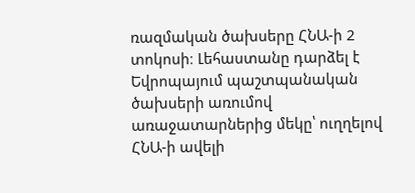ռազմական ծախսերը ՀՆԱ-ի 2 տոկոսի։ Լեհաստանը դարձել է Եվրոպայում պաշտպանական ծախսերի առումով առաջատարներից մեկը՝ ուղղելով ՀՆԱ-ի ավելի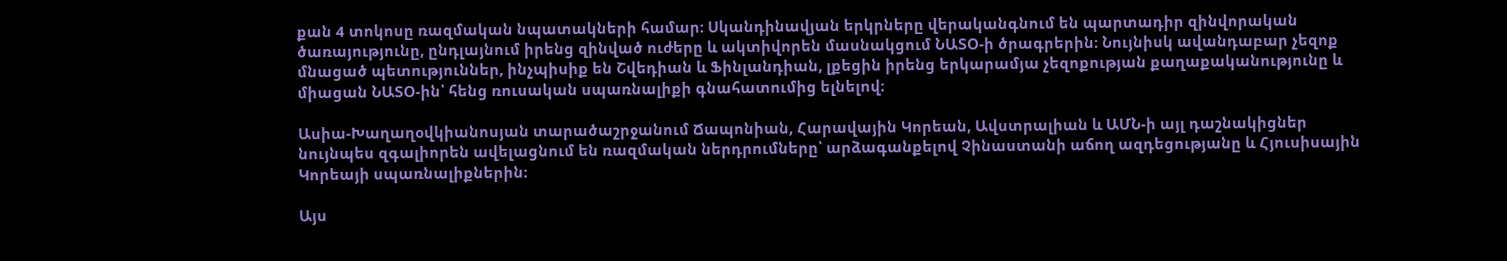քան 4 տոկոսը ռազմական նպատակների համար։ Սկանդինավյան երկրները վերականգնում են պարտադիր զինվորական ծառայությունը, ընդլայնում իրենց զինված ուժերը և ակտիվորեն մասնակցում ՆԱՏՕ-ի ծրագրերին։ Նույնիսկ ավանդաբար չեզոք մնացած պետություններ, ինչպիսիք են Շվեդիան և Ֆինլանդիան, լքեցին իրենց երկարամյա չեզոքության քաղաքականությունը և միացան ՆԱՏՕ-ին՝ հենց ռուսական սպառնալիքի գնահատումից ելնելով։

Ասիա-Խաղաղօվկիանոսյան տարածաշրջանում Ճապոնիան, Հարավային Կորեան, Ավստրալիան և ԱՄՆ-ի այլ դաշնակիցներ նույնպես զգալիորեն ավելացնում են ռազմական ներդրումները՝ արձագանքելով Չինաստանի աճող ազդեցությանը և Հյուսիսային Կորեայի սպառնալիքներին։

Այս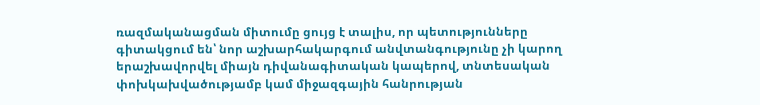ռազմականացման միտումը ցույց է տալիս, որ պետությունները գիտակցում են՝ նոր աշխարհակարգում անվտանգությունը չի կարող երաշխավորվել միայն դիվանագիտական կապերով, տնտեսական փոխկախվածությամբ կամ միջազգային հանրության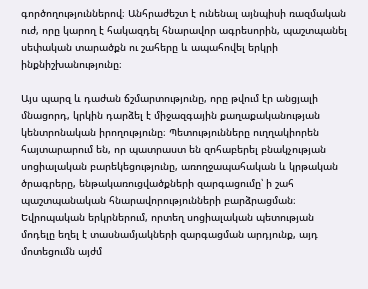գործողություններով։ Անհրաժեշտ է ունենալ այնպիսի ռազմական ուժ, որը կարող է հակազդել հնարավոր ագրեսորին, պաշտպանել սեփական տարածքն ու շահերը և ապահովել երկրի ինքնիշխանությունը։

Այս պարզ և դաժան ճշմարտությունը, որը թվում էր անցյալի մնացորդ, կրկին դարձել է միջազգային քաղաքականության կենտրոնական իրողությունը։ Պետությունները ուղղակիորեն հայտարարում են, որ պատրաստ են զոհաբերել բնակչության սոցիալական բարեկեցությունը, առողջապահական և կրթական ծրագրերը, ենթակառուցվածքների զարգացումը՝ ի շահ պաշտպանական հնարավորությունների բարձրացման։ Եվրոպական երկրներում, որտեղ սոցիալական պետության մոդելը եղել է տասնամյակների զարգացման արդյունք, այդ մոտեցումն այժմ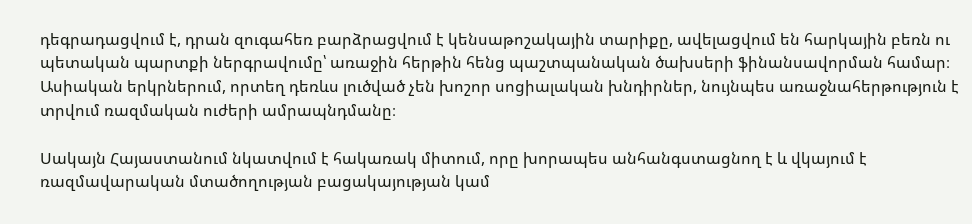դեգրադացվում է, դրան զուգահեռ բարձրացվում է կենսաթոշակային տարիքը, ավելացվում են հարկային բեռն ու պետական պարտքի ներգրավումը՝ առաջին հերթին հենց պաշտպանական ծախսերի ֆինանսավորման համար։ Ասիական երկրներում, որտեղ դեռևս լուծված չեն խոշոր սոցիալական խնդիրներ, նույնպես առաջնահերթություն է տրվում ռազմական ուժերի ամրապնդմանը։

Սակայն Հայաստանում նկատվում է հակառակ միտում, որը խորապես անհանգստացնող է և վկայում է ռազմավարական մտածողության բացակայության կամ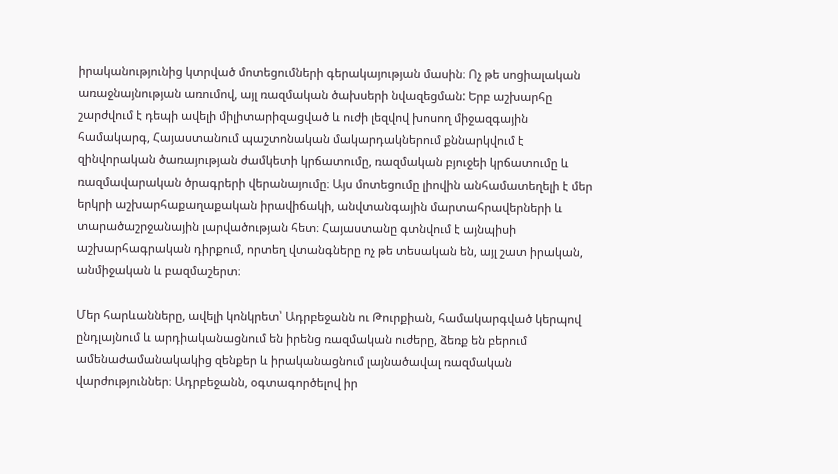իրականությունից կտրված մոտեցումների գերակայության մասին։ Ոչ թե սոցիալական առաջնայնության առումով, այլ ռազմական ծախսերի նվազեցման: Երբ աշխարհը շարժվում է դեպի ավելի միլիտարիզացված և ուժի լեզվով խոսող միջազգային համակարգ, Հայաստանում պաշտոնական մակարդակներում քննարկվում է զինվորական ծառայության ժամկետի կրճատումը, ռազմական բյուջեի կրճատումը և ռազմավարական ծրագրերի վերանայումը։ Այս մոտեցումը լիովին անհամատեղելի է մեր երկրի աշխարհաքաղաքական իրավիճակի, անվտանգային մարտահրավերների և տարածաշրջանային լարվածության հետ։ Հայաստանը գտնվում է այնպիսի աշխարհագրական դիրքում, որտեղ վտանգները ոչ թե տեսական են, այլ շատ իրական, անմիջական և բազմաշերտ։

Մեր հարևանները, ավելի կոնկրետ՝ Ադրբեջանն ու Թուրքիան, համակարգված կերպով ընդլայնում և արդիականացնում են իրենց ռազմական ուժերը, ձեռք են բերում ամենաժամանակակից զենքեր և իրականացնում լայնածավալ ռազմական վարժություններ։ Ադրբեջանն, օգտագործելով իր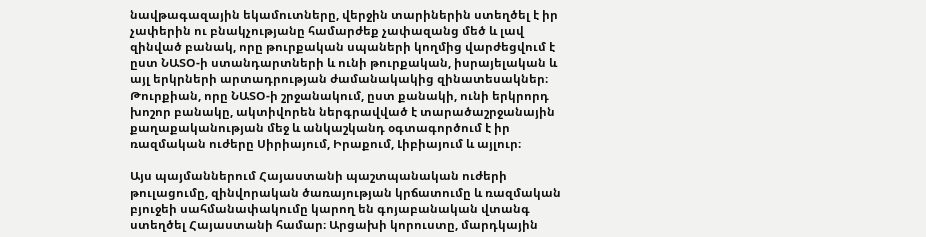նավթագազային եկամուտները, վերջին տարիներին ստեղծել է իր չափերին ու բնակչությանը համարժեք չափազանց մեծ և լավ զինված բանակ, որը թուրքական սպաների կողմից վարժեցվում է ըստ ՆԱՏՕ-ի ստանդարտների և ունի թուրքական, իսրայելական և այլ երկրների արտադրության ժամանակակից զինատեսակներ։ Թուրքիան, որը ՆԱՏՕ-ի շրջանակում, ըստ քանակի, ունի երկրորդ խոշոր բանակը, ակտիվորեն ներգրավված է տարածաշրջանային քաղաքականության մեջ և անկաշկանդ օգտագործում է իր ռազմական ուժերը Սիրիայում, Իրաքում, Լիբիայում և այլուր։

Այս պայմաններում Հայաստանի պաշտպանական ուժերի թուլացումը, զինվորական ծառայության կրճատումը և ռազմական բյուջեի սահմանափակումը կարող են գոյաբանական վտանգ ստեղծել Հայաստանի համար։ Արցախի կորուստը, մարդկային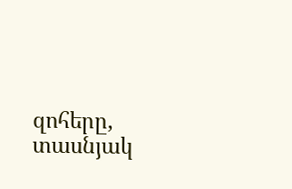զոհերը, տասնյակ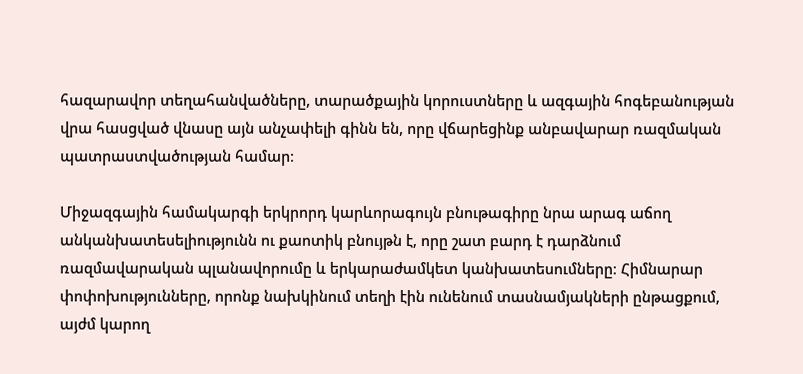հազարավոր տեղահանվածները, տարածքային կորուստները և ազգային հոգեբանության վրա հասցված վնասը այն անչափելի գինն են, որը վճարեցինք անբավարար ռազմական պատրաստվածության համար։

Միջազգային համակարգի երկրորդ կարևորագույն բնութագիրը նրա արագ աճող անկանխատեսելիությունն ու քաոտիկ բնույթն է, որը շատ բարդ է դարձնում ռազմավարական պլանավորումը և երկարաժամկետ կանխատեսումները։ Հիմնարար փոփոխությունները, որոնք նախկինում տեղի էին ունենում տասնամյակների ընթացքում, այժմ կարող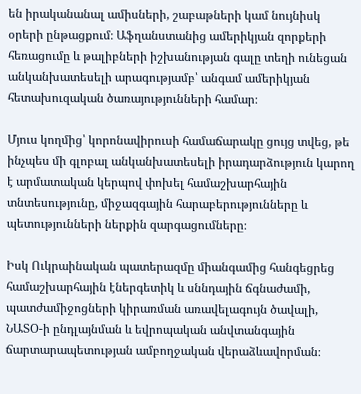են իրականանալ ամիսների, շաբաթների կամ նույնիսկ օրերի ընթացքում։ Աֆղանստանից ամերիկյան զորքերի հեռացումը և թալիբների իշխանության գալը տեղի ունեցան անկանխատեսելի արագությամբ՝ անգամ ամերիկյան հետախուզական ծառայությունների համար։

Մյուս կողմից՝ կորոնավիրուսի համաճարակը ցույց տվեց, թե ինչպես մի գլոբալ անկանխատեսելի իրադարձություն կարող է արմատական կերպով փոխել համաշխարհային տնտեսությունը, միջազգային հարաբերությունները և պետությունների ներքին զարգացումները։

Իսկ Ուկրաինական պատերազմը միանգամից հանգեցրեց համաշխարհային էներգետիկ և սննդային ճգնաժամի, պատժամիջոցների կիրառման առավելագույն ծավալի, ՆԱՏՕ-ի ընդլայնման և եվրոպական անվտանգային ճարտարապետության ամբողջական վերաձևավորման։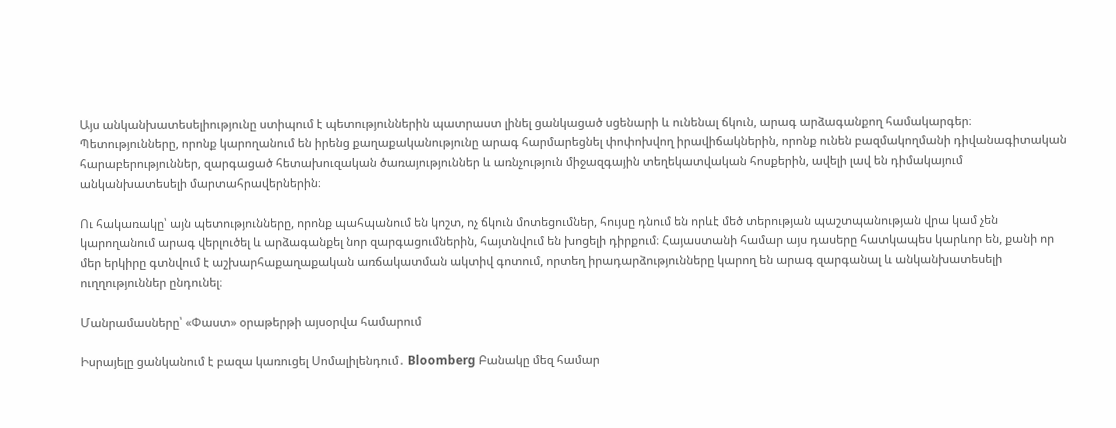Այս անկանխատեսելիությունը ստիպում է պետություններին պատրաստ լինել ցանկացած սցենարի և ունենալ ճկուն, արագ արձագանքող համակարգեր։ Պետությունները, որոնք կարողանում են իրենց քաղաքականությունը արագ հարմարեցնել փոփոխվող իրավիճակներին, որոնք ունեն բազմակողմանի դիվանագիտական հարաբերություններ, զարգացած հետախուզական ծառայություններ և առնչություն միջազգային տեղեկատվական հոսքերին, ավելի լավ են դիմակայում անկանխատեսելի մարտահրավերներին։

Ու հակառակը՝ այն պետությունները, որոնք պահպանում են կոշտ, ոչ ճկուն մոտեցումներ, հույսը դնում են որևէ մեծ տերության պաշտպանության վրա կամ չեն կարողանում արագ վերլուծել և արձագանքել նոր զարգացումներին, հայտնվում են խոցելի դիրքում։ Հայաստանի համար այս դասերը հատկապես կարևոր են, քանի որ մեր երկիրը գտնվում է աշխարհաքաղաքական առճակատման ակտիվ գոտում, որտեղ իրադարձությունները կարող են արագ զարգանալ և անկանխատեսելի ուղղություններ ընդունել։

Մանրամասները՝ «Փաստ» օրաթերթի այսօրվա համարում

Իսրայելը ցանկանում է բազա կառուցել Սոմալիլենդում․ Bloomberg Բանակը մեզ համար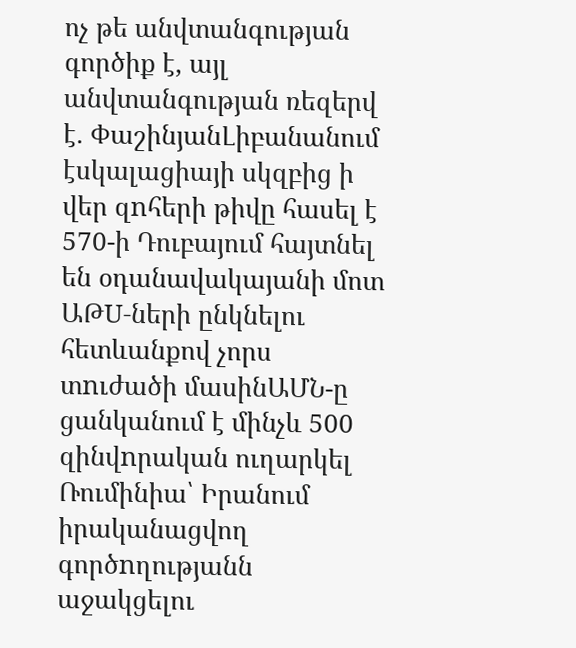ոչ թե անվտանգության գործիք է, այլ անվտանգության ռեզերվ է. ՓաշինյանԼիբանանում էսկալացիայի սկզբից ի վեր զnհերի թիվը հասել է 570-ի Դուբայում հայտնել են օդանավակայանի մոտ ԱԹU-ների ընկնելու հետևանքով չորս տnւժածի մասինԱՄՆ-ը ցանկանում է մինչև 500 զինվnրական ուղարկել Ռումինիա՝ Իրանում իրականացվող գործnղությանն աջակցելու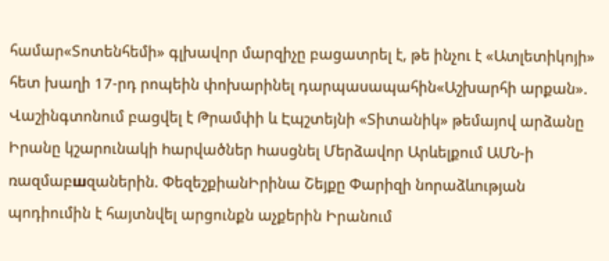համար«Տոտենհեմի» գլխավոր մարզիչը բացատրել է, թե ինչու է «Ատլետիկոյի» հետ խաղի 17-րդ րոպեին փոխարինել դարպասապահին«Աշխարհի արքան». Վաշինգտոնում բացվել է Թրամփի և Էպշտեյնի «Տիտանիկ» թեմայով արձանը Իրանը կշարունակի hարվածներ hասցնել Մերձավոր Արևելքում ԱՄՆ-ի ռազմաբшզաներին. ՓեզեշքիանԻրինա Շեյքը Փարիզի նորաձևության պոդիումին է հայտնվել արցունքն աչքերին Իրանում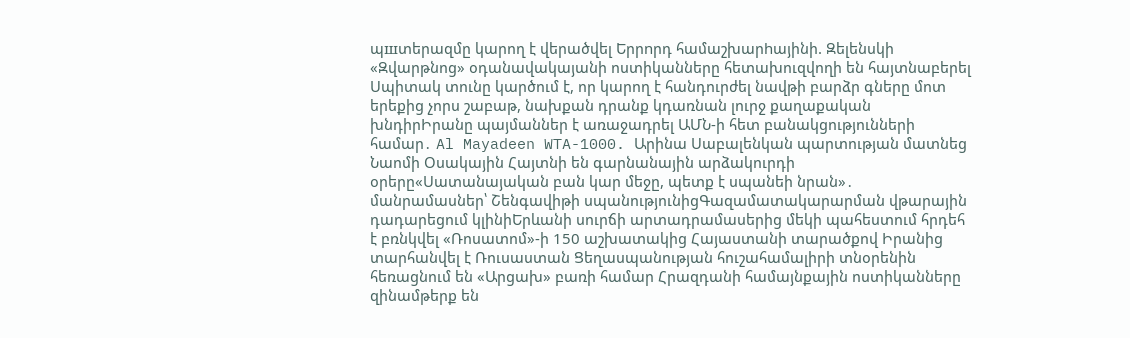պшտերազմը կարող է վերածվել Երրnրդ համաշխարhայինի. Զելենսկի «Զվարթնոց» օդանավակայանի ոստիկանները հետախուզվողի են հայտնաբերել Սպիտակ տունը կարծում է, որ կարող է հանդուրժել նավթի բարձր գները մոտ երեքից չորս շաբաթ, նախքան դրանք կդառնան լուրջ քաղաքական խնդիրԻրանը պայմաններ է առաջադրել ԱՄՆ-ի հետ բանակցությունների համար․ Al Mayadeen WTA-1000. Արինա Սաբալենկան պարտության մատնեց Նաոմի Օսակային Հայտնի են գարնանային արձակուրդի օրերը«Սատանայական բան կար մեջը, պետք է սպանեի նրան»․ մանրամասներ՝ Շենգավիթի սպանությունիցԳազամատակարարման վթարային դադարեցում կլինիԵրևանի սուրճի արտադրամասերից մեկի պահեստում հրդեհ է բռնկվել «Ռոսատոմ»-ի 150 աշխատակից Հայաստանի տարածքով Իրանից տարհանվել է Ռուսաստան Ցեղասպանության հուշահամալիրի տնօրենին հեռացնում են «Արցախ» բառի համար Հրազդանի համայնքային ոստիկանները զինամթերք են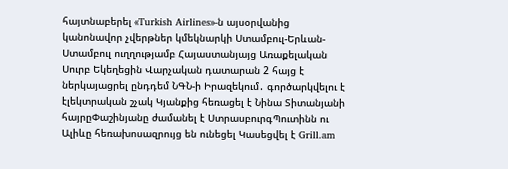հայտնաբերել «Turkish Airlines»-ն այսօրվանից կանոնավոր չվերթներ կմեկնարկի Ստամբուլ-Երևան-Ստամբուլ ուղղությամբ Հայաստանյայց Առաքելական Սուրբ Եկեղեցին Վարչական դատարան 2 հայց է ներկայացրել ընդդեմ ՆԳՆ-ի Իրազեկում․ գործարկվելու է էլեկտրական շչակ Կյանքից հեռացել է Նինա Տիտանյանի հայրըՓաշինյանը ժամանել է ՍտրասբուրգՊուտինն ու Ալիևը հեռախոսազրույց են ունեցել Կասեցվել է Grill.am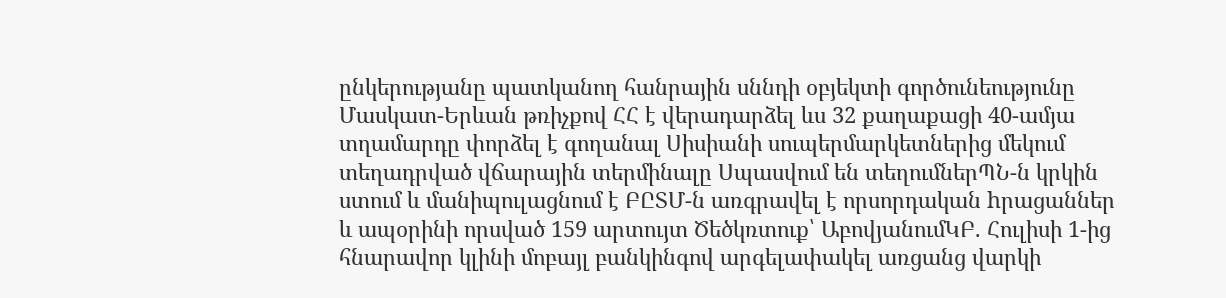ընկերությանը պատկանող հանրային սննդի օբյեկտի գործունեությունը Մասկատ-Երևան թռիչքով ՀՀ է վերադարձել ևս 32 քաղաքացի 40-ամյա տղամարդը փորձել է գողանալ Սիսիանի սուպերմարկետներից մեկում տեղադրված վճարային տերմինալը Սպասվում են տեղումներՊՆ-ն կրկին ստում և մանիպուլացնում է ԲԸՏՄ-ն առգրավել է որսորդական hրացաններ և ապօրինի որսված 159 արտույտ Ծեծկռտուք՝ ԱբովյանումԿԲ. Հուլիսի 1-ից հնարավոր կլինի մոբայլ բանկինգով արգելափակել առցանց վարկի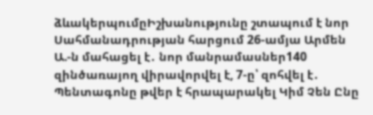ձևակերպումըԻշխանությունը շտապում է նոր Սահմանադրության հարցում 26-ամյա Արմեն Ա.-ն մահացել է․ նոր մանրամասներ140 զինծառայող վիրավորվել է, 7-ը՝ զոհվել է․ Պենտագոնը թվեր է հրապարակել Կիմ Չեն Ընը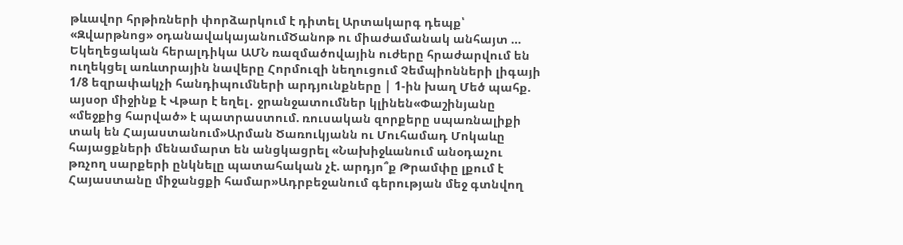թևավոր հրթիռների փորձարկում է դիտել Արտակարգ դեպք՝ «Զվարթնոց» օդանավակայանումԾանոթ ու միաժամանակ անհայտ … Եկեղեցական հերալդիկա ԱՄՆ ռազմածովային ուժերը հրաժարվում են ուղեկցել առևտրային նավերը Հորմուզի նեղուցում Չեմպիոնների լիգայի 1/8 եզրափակչի հանդիպումների արդյունքները | 1-ին խաղ Մեծ պահք. այսօր միջինք է Վթար է եղել․ ջրանջատումներ կլինեն«Փաշինյանը «մեջքից հարված» է պատրաստում. ռուսական զորքերը սպառնալիքի տակ են Հայաստանում»Արման Ծառուկյանն ու Մուհամադ Մոկաևը հայացքների մենամարտ են անցկացրել «Նախիջևանում անօդաչու թռչող սարքերի ընկնելը պատահական չէ. արդյո՞ք Թրամփը լքում է Հայաստանը միջանցքի համար»Ադրբեջանում գերության մեջ գտնվող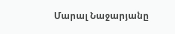Մարալ Նաջարյանը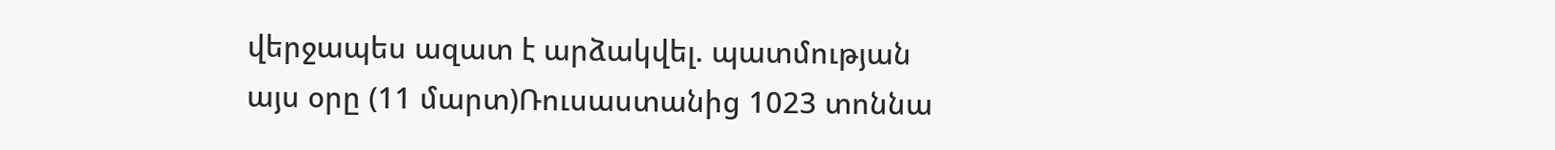վերջապես ազատ է արձակվել. պատմության այս օրը (11 մարտ)Ռուսաստանից 1023 տոննա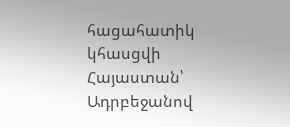հացահատիկ կհասցվի Հայաստան՝ Ադրբեջանով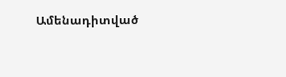Ամենադիտված